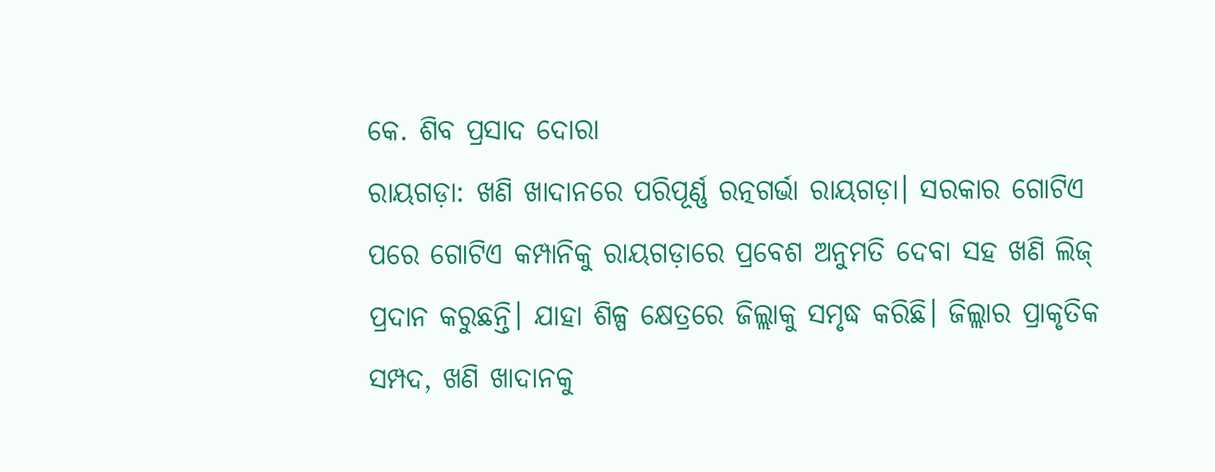କେ. ଶିବ ପ୍ରସାଦ ଦୋରା
ରାୟଗଡ଼ା: ଖଣି ଖାଦାନରେ ପରିପୂର୍ଣ୍ଣ ରତ୍ନଗର୍ଭା ରାୟଗଡ଼ା। ସରକାର ଗୋଟିଏ ପରେ ଗୋଟିଏ କମ୍ପାନିକୁ ରାୟଗଡ଼ାରେ ପ୍ରବେଶ ଅନୁମତି ଦେବା ସହ ଖଣି ଲିଜ୍ ପ୍ରଦାନ କରୁଛନ୍ତି। ଯାହା ଶିଳ୍ପ କ୍ଷେତ୍ରରେ ଜିଲ୍ଲାକୁ ସମୃଦ୍ଧ କରିଛି। ଜିଲ୍ଲାର ପ୍ରାକୃତିକ ସମ୍ପଦ, ଖଣି ଖାଦାନକୁ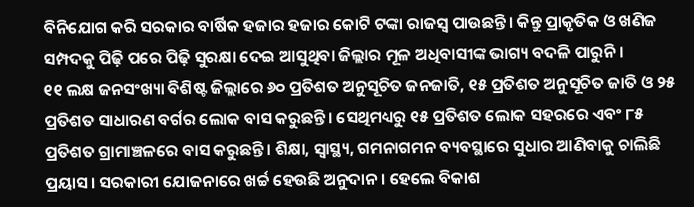ବିନିଯୋଗ କରି ସରକାର ବାର୍ଷିକ ହଜାର ହଜାର କୋଟି ଟଙ୍କା ରାଜସ୍ବ ପାଉଛନ୍ତି। କିନ୍ତୁ ପ୍ରାକୃତିକ ଓ ଖଣିଜ ସମ୍ପଦକୁ ପିଢ଼ି ପରେ ପିଢ଼ି ସୁରକ୍ଷା ଦେଇ ଆସୁଥିବା ଜିଲ୍ଲାର ମୂଳ ଅଧିବାସୀଙ୍କ ଭାଗ୍ୟ ବଦଳି ପାରୁନି।
୧୧ ଲକ୍ଷ ଜନସଂଖ୍ୟା ବିଶିଷ୍ଟ ଜିଲ୍ଲାରେ ୬୦ ପ୍ରତିଶତ ଅନୁସୂଚିତ ଜନଜାତି, ୧୫ ପ୍ରତିଶତ ଅନୁସୂଚିତ ଜାତି ଓ ୨୫ ପ୍ରତିଶତ ସାଧାରଣ ବର୍ଗର ଲୋକ ବାସ କରୁଛନ୍ତି। ସେଥିମଧ୍ୟରୁ ୧୫ ପ୍ରତିଶତ ଲୋକ ସହରରେ ଏବଂ ୮୫ ପ୍ରତିଶତ ଗ୍ରାମାଞ୍ଚଳରେ ବାସ କରୁଛନ୍ତି। ଶିକ୍ଷା, ସ୍ବାସ୍ଥ୍ୟ, ଗମନାଗମନ ବ୍ୟବସ୍ଥାରେ ସୁଧାର ଆଣିବାକୁ ଚାଲିଛି ପ୍ରୟାସ। ସରକାରୀ ଯୋଜନାରେ ଖର୍ଚ୍ଚ ହେଉଛି ଅନୁଦାନ। ହେଲେ ବିକାଶ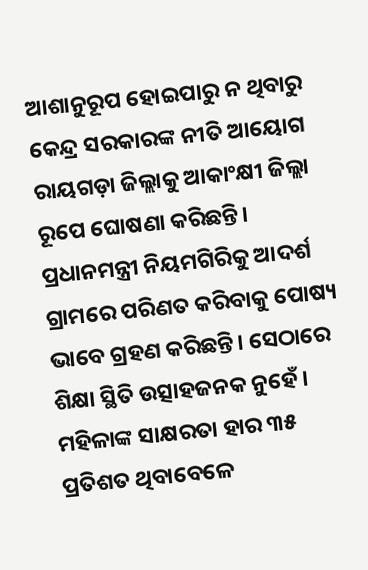ଆଶାନୁରୂପ ହୋଇପାରୁ ନ ଥିବାରୁ କେନ୍ଦ୍ର ସରକାରଙ୍କ ନୀତି ଆୟୋଗ ରାୟଗଡ଼ା ଜିଲ୍ଲାକୁ ଆକାଂକ୍ଷୀ ଜିଲ୍ଲା ରୂପେ ଘୋଷଣା କରିଛନ୍ତି। ପ୍ରଧାନମନ୍ତ୍ରୀ ନିୟମଗିରିକୁ ଆଦର୍ଶ ଗ୍ରାମରେ ପରିଣତ କରିବାକୁ ପୋଷ୍ୟ ଭାବେ ଗ୍ରହଣ କରିଛନ୍ତି। ସେଠାରେ ଶିକ୍ଷା ସ୍ଥିତି ଉତ୍ସାହଜନକ ନୁହେଁ। ମହିଳାଙ୍କ ସାକ୍ଷରତା ହାର ୩୫ ପ୍ରତିଶତ ଥିବାବେଳେ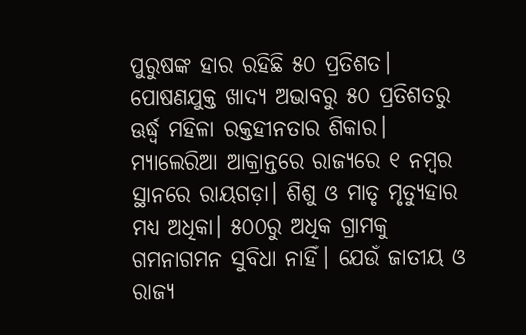ପୁରୁଷଙ୍କ ହାର ରହିଛି ୫୦ ପ୍ରତିଶତ। ପୋଷଣଯୁକ୍ତ ଖାଦ୍ୟ ଅଭାବରୁ ୫୦ ପ୍ରତିଶତରୁ ଊର୍ଦ୍ଧ୍ବ ମହିଳା ରକ୍ତହୀନତାର ଶିକାର। ମ୍ୟାଲେରିଆ ଆକ୍ରାନ୍ତରେ ରାଜ୍ୟରେ ୧ ନମ୍ବର ସ୍ଥାନରେ ରାୟଗଡ଼ା। ଶିଶୁ ଓ ମାତୃ ମୃତ୍ୟୁହାର ମଧ୍ୟ ଅଧିକା। ୫୦୦ରୁ ଅଧିକ ଗ୍ରାମକୁ ଗମନାଗମନ ସୁବିଧା ନାହିଁ। ଯେଉଁ ଜାତୀୟ ଓ ରାଜ୍ୟ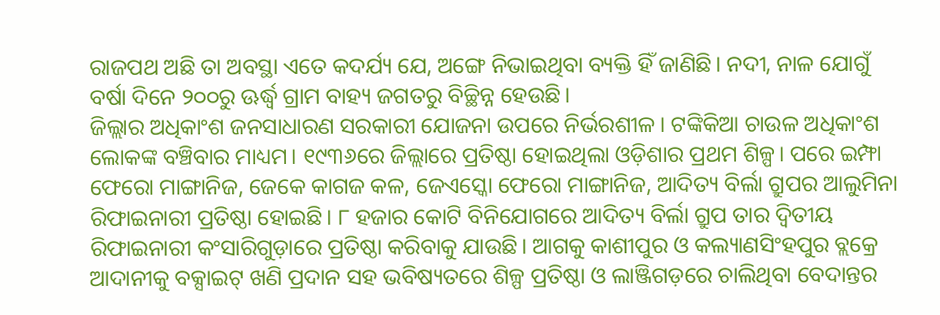ରାଜପଥ ଅଛି ତା ଅବସ୍ଥା ଏତେ କଦର୍ଯ୍ୟ ଯେ, ଅଙ୍ଗେ ନିଭାଇଥିବା ବ୍ୟକ୍ତି ହିଁ ଜାଣିଛି। ନଦୀ, ନାଳ ଯୋଗୁଁ ବର୍ଷା ଦିନେ ୨୦୦ରୁ ଊର୍ଦ୍ଧ୍ବ ଗ୍ରାମ ବାହ୍ୟ ଜଗତରୁ ବିଚ୍ଛିନ୍ନ ହେଉଛି।
ଜିଲ୍ଲାର ଅଧିକାଂଶ ଜନସାଧାରଣ ସରକାରୀ ଯୋଜନା ଉପରେ ନିର୍ଭରଶୀଳ। ଟଙ୍କିକିଆ ଚାଉଳ ଅଧିକାଂଶ ଲୋକଙ୍କ ବଞ୍ଚିବାର ମାଧ୍ୟମ। ୧୯୩୬ରେ ଜିଲ୍ଲାରେ ପ୍ରତିଷ୍ଠା ହୋଇଥିଲା ଓଡ଼ିଶାର ପ୍ରଥମ ଶିଳ୍ପ। ପରେ ଇମ୍ଫା ଫେରୋ ମାଙ୍ଗାନିଜ, ଜେକେ କାଗଜ କଳ, ଜେଏସ୍କୋ ଫେରୋ ମାଙ୍ଗାନିଜ, ଆଦିତ୍ୟ ବିର୍ଲା ଗ୍ରୁପର ଆଲୁମିନା ରିଫାଇନାରୀ ପ୍ରତିଷ୍ଠା ହୋଇଛି। ୮ ହଜାର କୋଟି ବିନିଯୋଗରେ ଆଦିତ୍ୟ ବିର୍ଲା ଗ୍ରୁପ ତାର ଦ୍ବିତୀୟ ରିଫାଇନାରୀ କଂସାରିଗୁଡ଼ାରେ ପ୍ରତିଷ୍ଠା କରିବାକୁ ଯାଉଛି। ଆଗକୁ କାଶୀପୁର ଓ କଲ୍ୟାଣସିଂହପୁର ବ୍ଲକ୍ରେ ଆଦାନୀକୁ ବକ୍ସାଇଟ୍ ଖଣି ପ୍ରଦାନ ସହ ଭବିଷ୍ୟତରେ ଶିଳ୍ପ ପ୍ରତିଷ୍ଠା ଓ ଲାଞ୍ଜିଗଡ଼ରେ ଚାଲିଥିବା ବେଦାନ୍ତର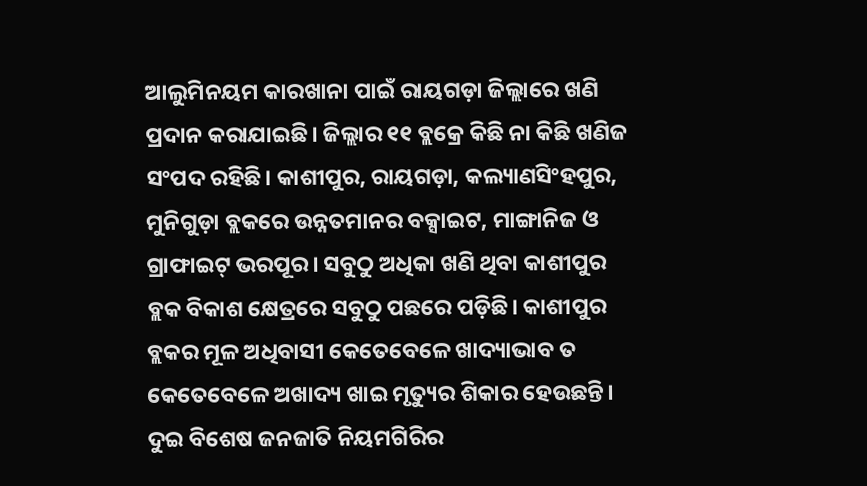ଆଲୁମିନୟମ କାରଖାନା ପାଇଁ ରାୟଗଡ଼ା ଜିଲ୍ଲାରେ ଖଣି ପ୍ରଦାନ କରାଯାଇଛି। ଜିଲ୍ଲାର ୧୧ ବ୍ଲକ୍ରେ କିଛି ନା କିଛି ଖଣିଜ ସଂପଦ ରହିଛି। କାଶୀପୁର, ରାୟଗଡ଼ା, କଲ୍ୟାଣସିଂହପୁର, ମୁନିଗୁଡ଼ା ବ୍ଲକରେ ଉନ୍ନତମାନର ବକ୍ସାଇଟ, ମାଙ୍ଗାନିଜ ଓ ଗ୍ରାଫାଇଟ୍ ଭରପୂର। ସବୁଠୁ ଅଧିକା ଖଣି ଥିବା କାଶୀପୁର ବ୍ଲକ ବିକାଶ କ୍ଷେତ୍ରରେ ସବୁଠୁ ପଛରେ ପଡ଼ିଛି। କାଶୀପୁର ବ୍ଲକର ମୂଳ ଅଧିବାସୀ କେତେବେଳେ ଖାଦ୍ୟାଭାବ ତ କେତେବେଳେ ଅଖାଦ୍ୟ ଖାଇ ମୃତ୍ୟୁର ଶିକାର ହେଉଛନ୍ତି। ଦୁଇ ବିଶେଷ ଜନଜାତି ନିୟମଗିରିର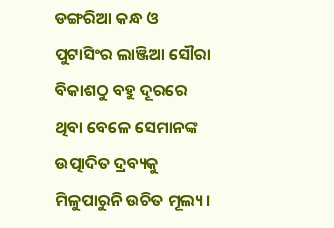ଡଙ୍ଗରିଆ କନ୍ଧ ଓ ପୁଟାସିଂର ଲାଞ୍ଜିଆ ସୌରା ବିକାଶଠୁ ବହୁ ଦୂରରେ ଥିବା ବେଳେ ସେମାନଙ୍କ ଉତ୍ପାଦିତ ଦ୍ରବ୍ୟକୁ ମିଳୁପାରୁନି ଉଚିତ ମୂଲ୍ୟ।